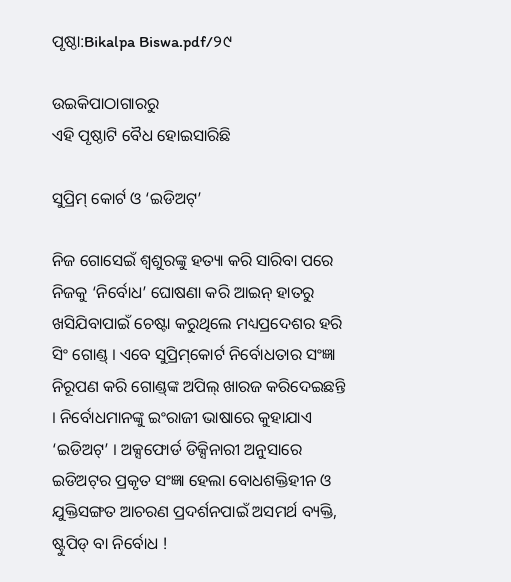ପୃଷ୍ଠା:Bikalpa Biswa.pdf/୨୯

ଉଇକିପାଠାଗାର‌ରୁ
ଏହି ପୃଷ୍ଠାଟି ବୈଧ ହୋଇସାରିଛି

ସୁପ୍ରିମ୍ କୋର୍ଟ ଓ ‘ଇଡିଅଟ୍’

ନିଜ ଗୋସେଇଁ ଶ୍ୱଶୁରଙ୍କୁ ହତ୍ୟା କରି ସାରିବା ପରେ ନିଜକୁ ‘ନିର୍ବୋଧ’ ଘୋଷଣା କରି ଆଇନ୍ ହାତରୁ ଖସିଯିବାପାଇଁ ଚେଷ୍ଟା କରୁଥିଲେ ମଧ୍ୟପ୍ରଦେଶର ହରି ସିଂ ଗୋଣ୍ଡ୍ । ଏବେ ସୁପ୍ରିମ୍‌କୋର୍ଟ ନିର୍ବୋଧତାର ସଂଜ୍ଞା ନିରୂପଣ କରି ଗୋଣ୍ଡ୍‌ଙ୍କ ଅପିଲ୍ ଖାରଜ କରିଦେଇଛନ୍ତି । ନିର୍ବୋଧମାନଙ୍କୁ ଇଂରାଜୀ ଭାଷାରେ କୁହାଯାଏ ‘ଇଡିଅଟ୍’ । ଅକ୍ସଫୋର୍ଡ ଡିକ୍ସିନାରୀ ଅନୁସାରେ ଇଡିଅଟ୍‌ର ପ୍ରକୃତ ସଂଜ୍ଞା ହେଲା ବୋଧଶକ୍ତିହୀନ ଓ ଯୁକ୍ତିସଙ୍ଗତ ଆଚରଣ ପ୍ରଦର୍ଶନପାଇଁ ଅସମର୍ଥ ବ୍ୟକ୍ତି, ଷ୍ଟୁପିଡ୍ ବା ନିର୍ବୋଧ !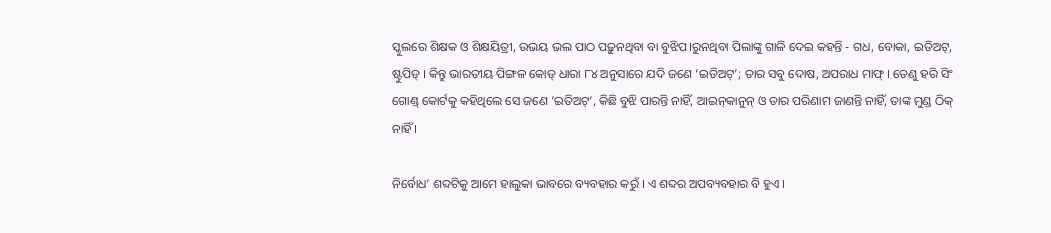ସ୍କୁଲରେ ଶିକ୍ଷକ ଓ ଶିକ୍ଷୟିତ୍ରୀ, ଉଭୟ ଭଲ ପାଠ ପଢ଼ୁନଥିବା ବା ବୁଝିପ।ରୁନଥିବା ପିଲାଙ୍କୁ ଗାଳି ଦେଇ କହନ୍ତି - ଗଧ, ବୋକା, ଇଡିଅଟ୍, ଷ୍ଟୁପିଡ୍ । କିନ୍ତୁ ଭାରତୀୟ ପିଙ୍ଗଳ କୋଡ୍ ଧାରା ୮୪ ଅନୁସାରେ ଯଦି ଜଣେ ‘ଇଡିଅଟ୍’; ତାର ସବୁ ଦୋଷ, ଅପରାଧ ମାଫ୍ । ତେଣୁ ହରି ସିଂ ଗୋଣ୍ଡ୍ କୋର୍ଟକୁ କହିଥିଲେ ସେ ଜଣେ ‘ଇଡିଅଟ୍’, କିଛି ବୁଝି ପାରନ୍ତି ନାହିଁ, ଆଇନ୍‌କାନୁନ୍ ଓ ତାର ପରିଣାମ ଜାଣନ୍ତି ନାହିଁ, ତାଙ୍କ ମୁଣ୍ଡ ଠିକ୍ ନାହିଁ ।

ନିର୍ବୋଧ’ ଶବ୍ଦଟିକୁ ଆମେ ହାଲୁକା ଭାବରେ ବ୍ୟବହାର କରୁଁ । ଏ ଶବ୍ଦର ଅପବ୍ୟବହାର ବି ହୁଏ ।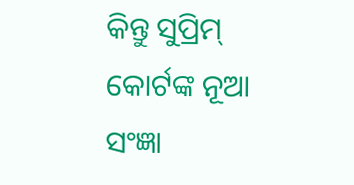କିନ୍ତୁ ସୁପ୍ରିମ୍ କୋର୍ଟଙ୍କ ନୂଆ ସଂଜ୍ଞା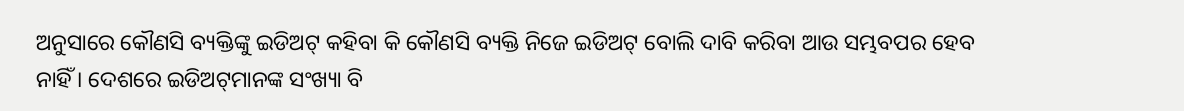ଅନୁସାରେ କୌଣସି ବ୍ୟକ୍ତିଙ୍କୁ ଇଡିଅଟ୍ କହିବା କି କୌଣସି ବ୍ୟକ୍ତି ନିଜେ ଇଡିଅଟ୍ ବୋଲି ଦାବି କରିବା ଆଉ ସମ୍ଭବପର ହେବ ନାହିଁ । ଦେଶରେ ଇଡିଅଟ୍‌ମାନଙ୍କ ସଂଖ୍ୟା ବି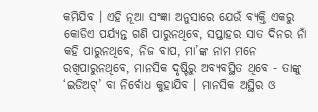କମିଯିବ । ଏହି ନୂଆ ସଂଜ୍ଞା ଅନୁସାରେ ଯେଉଁ ବ୍ୟକ୍ତି ଏକରୁ କୋଡିଏ ପର୍ଯ୍ୟନ୍ତ ଗଣି ପାରୁନଥିବେ, ସପ୍ତାହର ସାତ ଦିନର ନାଁ କହି ପାରୁନଥିବେ, ନିଜ ବାପ, ମା’ଙ୍କ ନାମ ମନେ ରଖିପାରୁନଥିବେ, ମାନସିକ ଦୃଷ୍ଟିରୁ ଅବ୍ୟବସ୍ଥିତ ଥିବେ - ତାଙ୍କୁ ‘ଇଡିଅଟ୍’ ବା ନିର୍ବୋଧ କୁହାଯିବ । ମାନସିକ ଅସ୍ଥିର ଓ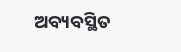ଅବ୍ୟବସ୍ଥିତ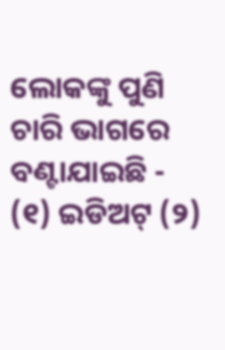ଲୋକଙ୍କୁ ପୁଣି ଚାରି ଭାଗରେ ବଣ୍ଟାଯାଇଛି - (୧) ଇଡିଅଟ୍ (୨)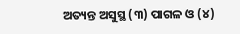ଅତ୍ୟନ୍ତ ଅସୁସ୍ଥ (୩) ପାଗଳ ଓ (୪)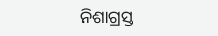ନିଶାଗ୍ରସ୍ତ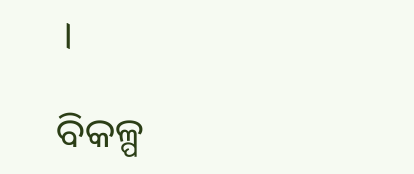।

ବିକଳ୍ପ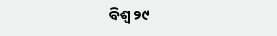ବିଶ୍ୱ ୨୯